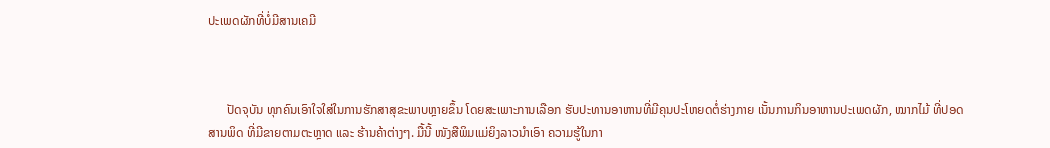ປະເພດຜັກທີ່ບໍ່ມີສານເຄມີ



      ປັດຈຸບັນ ທຸກຄົນເອົາໃຈໃສ່ໃນການຮັກສາສຸຂະພາບຫຼາຍຂຶ້ນ ໂດຍສະເພາະການເລືອກ ຮັບປະທານອາຫານທີ່ມີຄຸນປະໂຫຍດຕໍ່ຮ່າງກາຍ ເນັ້ນການກິນອາຫານປະເພດຜັກ, ໝາກໄມ້ ທີ່ປອດສານພິດ ທີ່ມີຂາຍຕາມຕະຫຼາດ ແລະ ຮ້ານຄ້າຕ່າງໆ. ມື້ນີ້ ໜັງສືພິມແມ່ຍິງລາວນຳເອົາ ຄວາມຮູ້ໃນກາ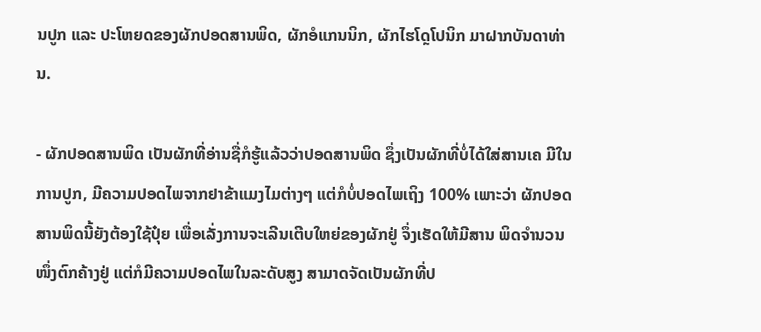ນປູກ ແລະ ປະໂຫຍດຂອງຜັກປອດສານພິດ, ຜັກອໍແກນນິກ, ຜັກໄຮໂດຼໂປນິກ ມາຝາກບັນດາທ່ານ.

- ຜັກປອດສານພິດ ເປັນຜັກທີ່ອ່ານຊື່ກໍຮູ້ແລ້ວວ່າປອດສານພິດ ຊຶ່ງເປັນຜັກທີ່ບໍ່ໄດ້ໃສ່ສານເຄ ມີໃນການປູກ, ມີຄວາມປອດໄພຈາກຢາຂ້າແມງໄມຕ່າງໆ ແຕ່ກໍບໍ່ປອດໄພເຖິງ 100% ເພາະວ່າ ຜັກປອດສານພິດນີ້ຍັງຕ້ອງໃຊ້ປຸ໋ຍ ເພື່ອເລັ່ງການຈະເລີນເຕີບໃຫຍ່ຂອງຜັກຢູ່ ຈຶ່ງເຮັດໃຫ້ມີສານ ພິດຈຳນວນໜຶ່ງຕົກຄ້າງຢູ່ ແຕ່ກໍມີຄວາມປອດໄພໃນລະດັບສູງ ສາມາດຈັດເປັນຜັກທີ່ປ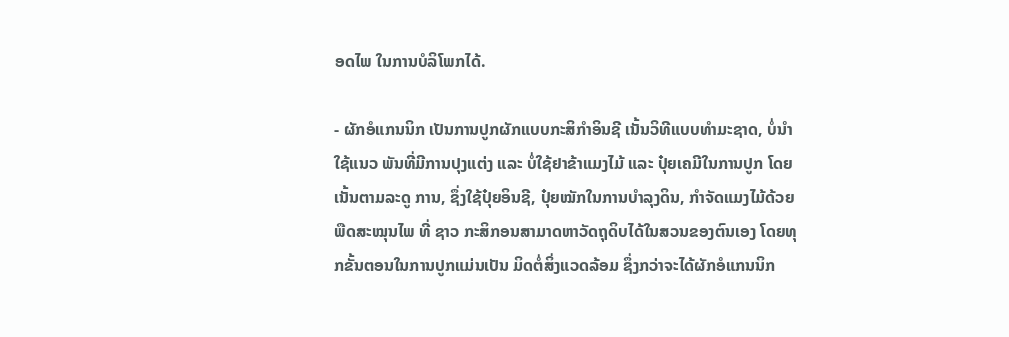ອດໄພ ໃນການບໍລິໂພກໄດ້.

- ຜັກອໍແກນນິກ ເປັນການປູກຜັກແບບກະສິກຳອິນຊີ ເນັ້ນວິທີແບບທຳມະຊາດ, ບໍ່ນຳໃຊ້ແນວ ພັນທີ່ມີການປຸງແຕ່ງ ແລະ ບໍ່ໃຊ້ຢາຂ້າແມງໄມ້ ແລະ ປຸ໋ຍເຄມີໃນການປູກ ໂດຍເນັ້ນຕາມລະດູ ການ, ຊຶ່ງໃຊ້ປຸ໋ຍອິນຊີ, ປຸ໋ຍໝັກໃນການບຳລຸງດິນ, ກຳຈັດແມງໄມ້ດ້ວຍພືດສະໝຸນໄພ ທີ່ ຊາວ ກະສິກອນສາມາດຫາວັດຖຸດິບໄດ້ໃນສວນຂອງຕົນເອງ ໂດຍທຸກຂັ້ນຕອນໃນການປູກແມ່ນເປັນ ມິດຕໍ່ສິ່ງແວດລ້ອມ ຊຶ່ງກວ່າຈະໄດ້ຜັກອໍແກນນິກ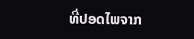ທີ່ປອດໄພຈາກ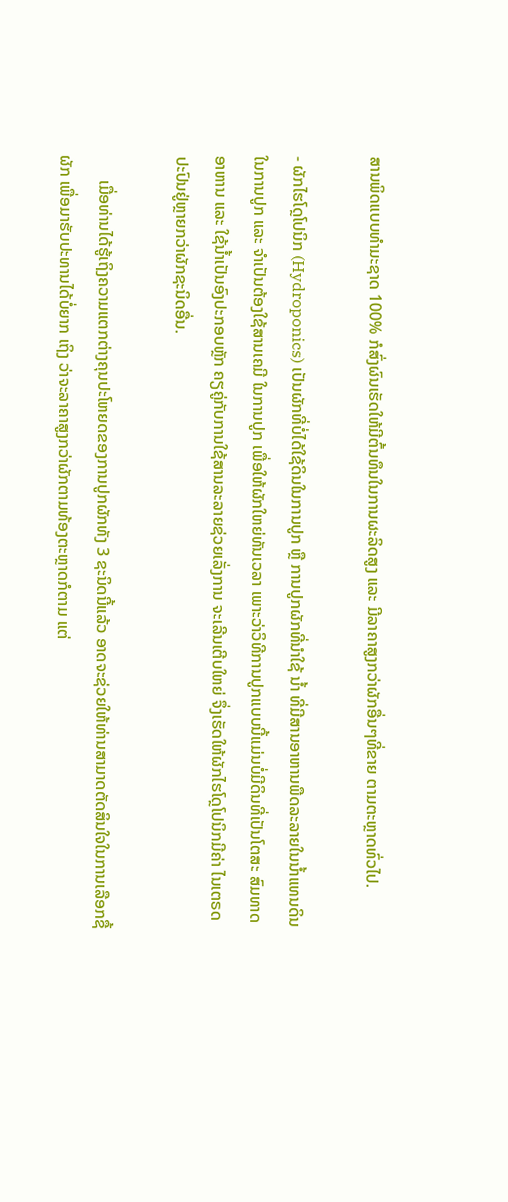ສານພິດແບບທຳມະຊາດ 100% ກໍສົ່ງຜົນເຮັດໃຫ້ມີຕົ້ນທຶນໃນການຜະລິດສູງ ແລະ ມີລາຄາສູງກວ່າຜັກອື່ນໆທີ່ຂາຍ ຕາມຕະຫຼາດທົ່ວໄປ.

- ຜັກໄຮໂດຼໂປນິກ (Hydroponics) ເປັນຜັກທີ່ບໍ່ໄດ້ໃຊ້ດິນໃນການປູກ ຫຼື ການປູກຜັກທີ່ນຳໃຊ້ ນໍ້າ ທີ່ມີສານອາຫານພືດລະລາຍໃນນໍ້າແທນດິນໃນການປູກ ແລະ ຈຳເປັນຕ້ອງໃຊ້ສານເຄມີ ໃນການປູກ ເພື່ອໃຫ້ຜັກໃຫຍ່ທັນເວລາ ເພາະວ່າວິທີການປູກແບບນີ້ແມ່ນບໍ່ມີດິນທີ່ເປັນໂຕສະ ສົມທາດອາຫານ ແລະ ໃຊ້ນໍ້າເປັນອົງປະກອບຫຼັກ ຄຽຄູ່ກັບການໃຊ້ສານລະລາຍຊ່ວຍເລັ່ງການ ຈະເລີນເຕີບໃຫຍ່ ຈຶ່ງເຮັດໃຫ້ຜັກໄຮໂດຼໂປນິກມີຄ່າ ໄນເຕຣດ ປະປົນຢູ່ຫຼາຍກວ່າຜັກຊະນິດອື່ນ.

      ເມື່ອທ່ານໄດ້ຮູ້ເຖິງຄວາມແຕກຕ່າງຄຸນປະໂຫຍດຂອງການປູກຜັກທັງ 3 ຊະນິດນີ້ແລ້ວ ອາດຈະຊ່ວຍໃຫ້ທ່ານສາມາດຕັດສິນໃຈໃນການເລືອກຊື້ຜັກ ເພື່ອມາຮັບປະທານໄດ້ບໍ່ຍາກ ເຖິງ ວ່າຈະລາຄາສູງກວ່າຜັກຕາມທ້ອງຕະຫຼາດກໍຕາມ ແຕ່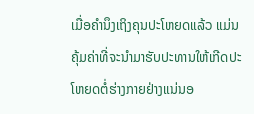ເມື່ອຄຳນຶງເຖິງຄຸນປະໂຫຍດແລ້ວ ແມ່ນ ຄຸ້ມຄ່າທີ່ຈະນຳມາຮັບປະທານໃຫ້ເກີດປະໂຫຍດຕໍ່ຮ່າງກາຍຢ່າງແນ່ນອ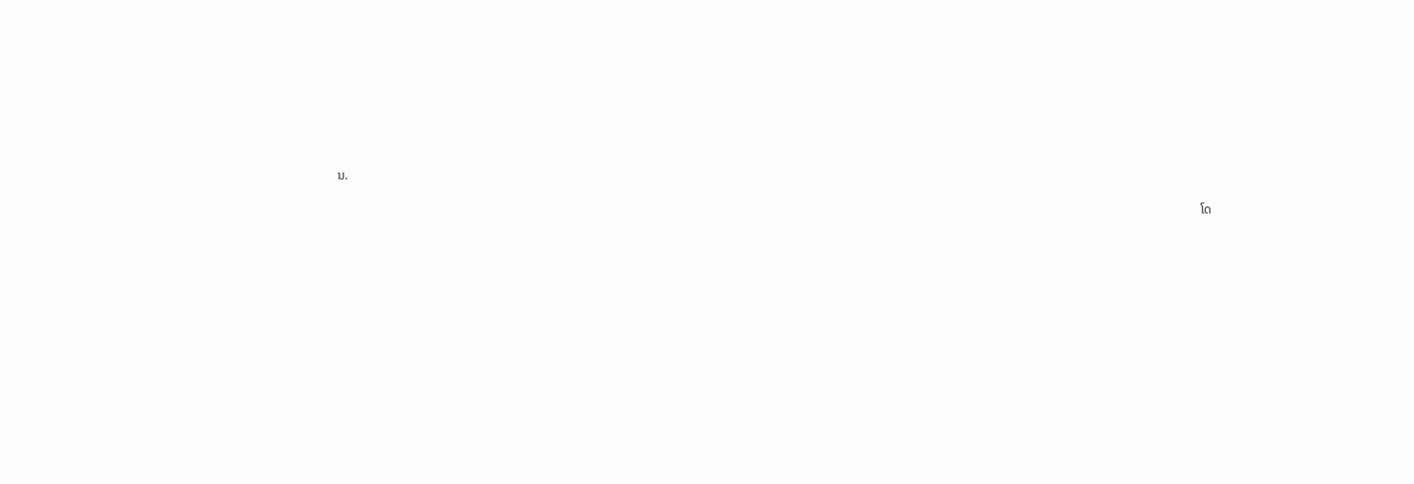ນ.

                                                                                                                                                                                                                                                                                    ໂດ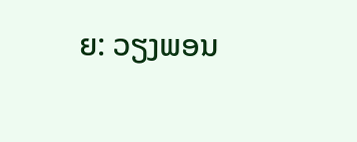ຍ: ວຽງພອນ